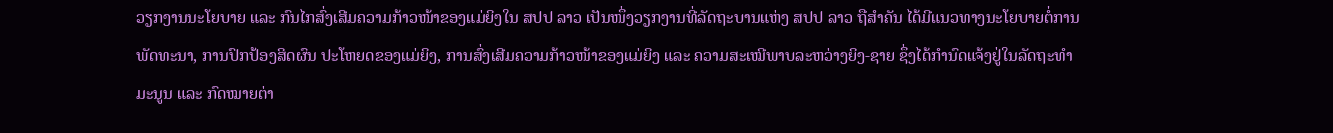ວຽກງານນະໂຍບາຍ ແລະ ກົນໄກສົ່ງເສີມຄວາມກ້າວໜ້າຂອງແມ່ຍິງໃນ ສປປ ລາວ ເປັນໜຶ່ງວຽກງານທີ່ລັດຖະບານແຫ່ງ ສປປ ລາວ ຖືສຳຄັນ ໄດ້ມີແນວທາງນະໂຍບາຍຕໍ່ການພັດທະນາ, ການປົກປ້ອງສິດຜົນ ປະໂຫຍດຂອງແມ່ຍິງ, ການສົ່ງເສີມຄວາມກ້າວໜ້າຂອງແມ່ຍິງ ແລະ ຄວາມສະເໝີພາບລະຫວ່າງຍິງ-ຊາຍ ຊຶ່ງໄດ້ກຳນົດແຈ້ງຢູ່ໃນລັດຖະທຳມະນູນ ແລະ ກົດໝາຍຕ່າ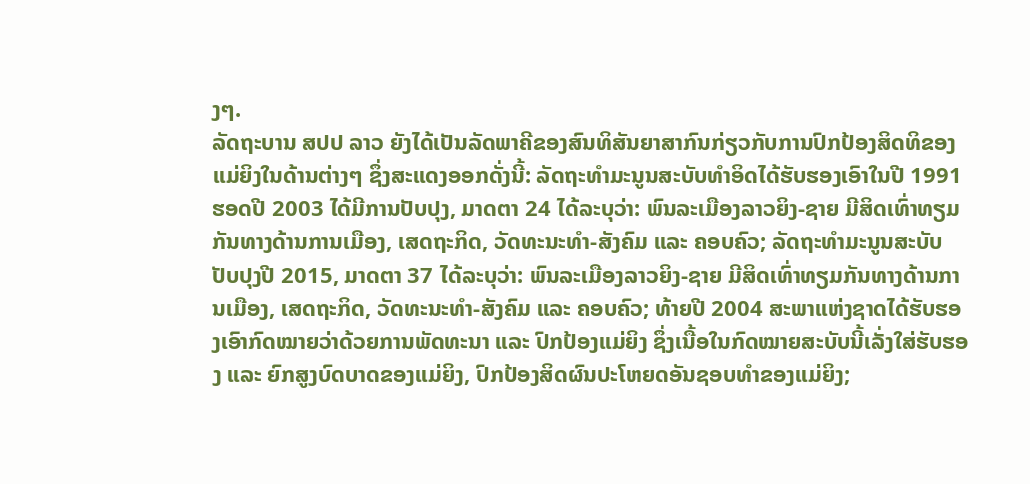ງໆ.
ລັດຖະບານ ສປປ ລາວ ຍັງໄດ້ເປັນລັດພາຄີຂອງສົນທິສັນຍາສາກົນກ່ຽວກັບການປົກປ້ອງສິດທິຂອງແມ່ຍິງໃນດ້ານຕ່າງໆ ຊຶ່ງສະແດງອອກດັ່ງນີ້: ລັດຖະທຳມະນູນສະບັບທຳອິດໄດ້ຮັບຮອງເອົາໃນປີ 1991 ຮອດປີ 2003 ໄດ້ມີການປັບປຸງ, ມາດຕາ 24 ໄດ້ລະບຸວ່າ: ພົນລະເມືອງລາວຍິງ-ຊາຍ ມີສິດເທົ່າທຽມກັນທາງດ້ານການເມືອງ, ເສດຖະກິດ, ວັດທະນະທຳ-ສັງຄົມ ແລະ ຄອບຄົວ; ລັດຖະທຳມະນູນສະບັບປັບປຸງປີ 2015, ມາດຕາ 37 ໄດ້ລະບຸວ່າ: ພົນລະເມືອງລາວຍິງ-ຊາຍ ມີສິດເທົ່າທຽມກັນທາງດ້ານການເມືອງ, ເສດຖະກິດ, ວັດທະນະທຳ-ສັງຄົມ ແລະ ຄອບຄົວ; ທ້າຍປີ 2004 ສະພາແຫ່ງຊາດໄດ້ຮັບຮອງເອົາກົດໝາຍວ່າດ້ວຍການພັດທະນາ ແລະ ປົກປ້ອງແມ່ຍິງ ຊຶ່ງເນື້ອໃນກົດໝາຍສະບັບນີ້ເລັ່ງໃສ່ຮັບຮອງ ແລະ ຍົກສູງບົດບາດຂອງແມ່ຍິງ, ປົກປ້ອງສິດຜົນປະໂຫຍດອັນຊອບທໍາຂອງແມ່ຍິງ;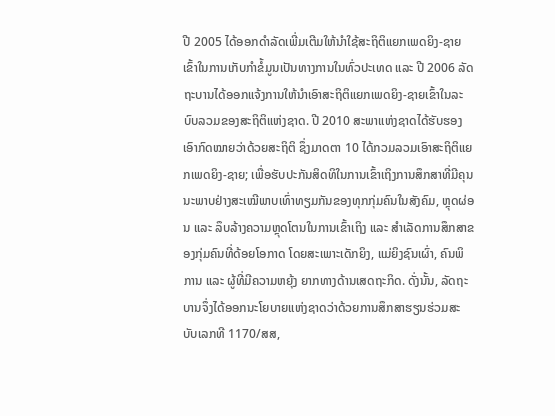ປີ 2005 ໄດ້ອອກດຳລັດເພີ່ມເຕີມໃຫ້ນໍາໃຊ້ສະຖິຕິແຍກເພດຍິງ-ຊາຍ ເຂົ້າໃນການເກັບກຳຂໍ້ມູນເປັນທາງການໃນທົ່ວປະເທດ ແລະ ປີ 2006 ລັດຖະບານໄດ້ອອກແຈ້ງການໃຫ້ນຳເອົາສະຖິຕິແຍກເພດຍິງ-ຊາຍເຂົ້າໃນລະບົບລວມຂອງສະຖິຕິແຫ່ງຊາດ. ປີ 2010 ສະພາແຫ່ງຊາດໄດ້ຮັບຮອງເອົາກົດໝາຍວ່າດ້ວຍສະຖິຕິ ຊຶ່ງມາດຕາ 10 ໄດ້ກວມລວມເອົາສະຖິຕິແຍກເພດຍິງ-ຊາຍ; ເພື່ອຮັບປະກັນສິດທິໃນການເຂົ້າເຖິງການສຶກສາທີ່ມີຄຸນນະພາບຢ່າງສະເໝີພາບເທົ່າທຽມກັນຂອງທຸກກຸ່ມຄົນໃນສັງຄົມ, ຫຼຸດຜ່ອນ ແລະ ລຶບລ້າງຄວາມຫຼຸດໂຕນໃນການເຂົ້າເຖິງ ແລະ ສຳເລັດການສຶກສາຂອງກຸ່ມຄົນທີ່ດ້ອຍໂອກາດ ໂດຍສະເພາະເດັກຍິງ, ແມ່ຍິງຊົນເຜົ່າ, ຄົນພິການ ແລະ ຜູ້ທີ່ມີຄວາມຫຍຸ້ງ ຍາກທາງດ້ານເສດຖະກິດ. ດັ່ງນັ້ນ, ລັດຖະບານຈຶ່ງໄດ້ອອກນະໂຍບາຍແຫ່ງຊາດວ່າດ້ວຍການສຶກສາຮຽນຮ່ວມສະບັບເລກທີ 1170/ສສ,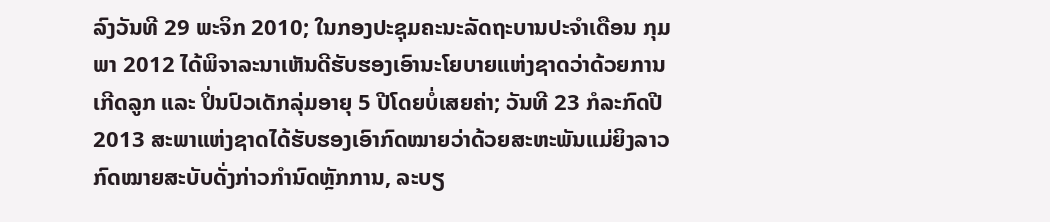ລົງວັນທີ 29 ພະຈິກ 2010; ໃນກອງປະຊຸມຄະນະລັດຖະບານປະຈຳເດືອນ ກຸມພາ 2012 ໄດ້ພິຈາລະນາເຫັນດີຮັບຮອງເອົານະໂຍບາຍແຫ່ງຊາດວ່າດ້ວຍການເກີດລູກ ແລະ ປິ່ນປົວເດັກລຸ່ມອາຍຸ 5 ປີໂດຍບໍ່ເສຍຄ່າ; ວັນທີ 23 ກໍລະກົດປີ 2013 ສະພາແຫ່ງຊາດໄດ້ຮັບຮອງເອົາກົດໝາຍວ່າດ້ວຍສະຫະພັນແມ່ຍິງລາວ ກົດໝາຍສະບັບດັ່ງກ່າວກຳນົດຫຼັກການ, ລະບຽ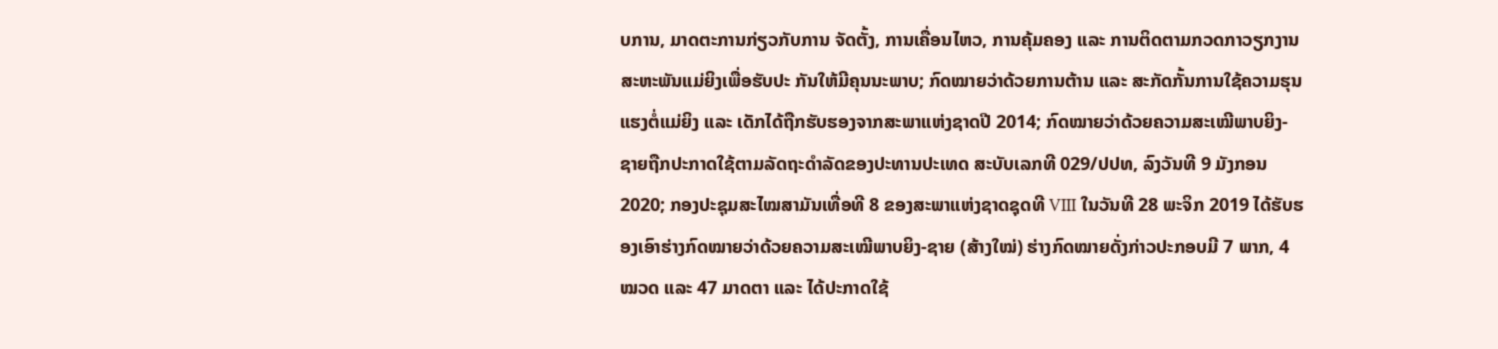ບການ, ມາດຕະການກ່ຽວກັບການ ຈັດຕັ້ງ, ການເຄື່ອນໄຫວ, ການຄຸ້ມຄອງ ແລະ ການຕິດຕາມກວດກາວຽກງານສະຫະພັນແມ່ຍິງເພື່ອຮັບປະ ກັນໃຫ້ມີຄຸນນະພາບ; ກົດໝາຍວ່າດ້ວຍການຕ້ານ ແລະ ສະກັດກັ້ນການໃຊ້ຄວາມຮຸນແຮງຕໍ່ແມ່ຍິງ ແລະ ເດັກໄດ້ຖືກຮັບຮອງຈາກສະພາແຫ່ງຊາດປີ 2014; ກົດໝາຍວ່າດ້ວຍຄວາມສະເໝີພາບຍິງ-ຊາຍຖືກປະກາດໃຊ້ຕາມລັດຖະດຳລັດຂອງປະທານປະເທດ ສະບັບເລກທີ 029/ປປທ, ລົງວັນທີ 9 ມັງກອນ 2020; ກອງປະຊຸມສະໄໝສາມັນເທື່ອທີ 8 ຂອງສະພາແຫ່ງຊາດຊຸດທີ VIII ໃນວັນທີ 28 ພະຈິກ 2019 ໄດ້ຮັບຮອງເອົາຮ່າງກົດໝາຍວ່າດ້ວຍຄວາມສະເໝີພາບຍິງ-ຊາຍ (ສ້າງໃໝ່) ຮ່າງກົດໝາຍດັ່ງກ່າວປະກອບມີ 7 ພາກ, 4 ໝວດ ແລະ 47 ມາດຕາ ແລະ ໄດ້ປະກາດໃຊ້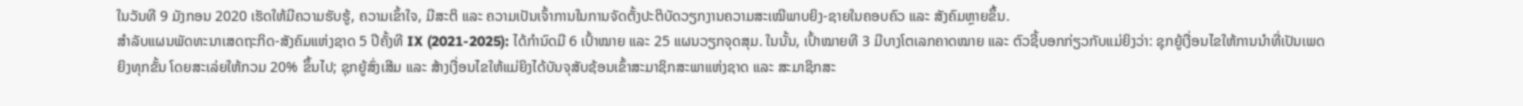ໃນວັນທີ 9 ມັງກອນ 2020 ເຮັດໃຫ້ມີຄວາມຮັບຮູ້, ຄວາມເຂົ້າໃຈ, ມີສະຕິ ແລະ ຄວາມເປັນເຈົ້າການໃນການຈັດຕັ້ງປະຕິບັດວຽກງານຄວາມສະເໝີພາບຍິງ-ຊາຍໃນຄອບຄົວ ແລະ ສັງຄົມຫຼາຍຂຶ້ນ.
ສຳລັບແຜນພັດທະນາເສດຖະກິດ-ສັງຄົມແຫ່ງຊາດ 5 ປີຄັ້ງທີ IX (2021-2025): ໄດ້ກຳນົດມີ 6 ເປົ້າໝາຍ ແລະ 25 ແຜນວຽກຈຸດສຸມ. ໃນນັ້ນ, ເປົ້າໝາຍທີ 3 ມີບາງໂຕເລກຄາດໝາຍ ແລະ ຕົວຊີ້ບອກກ່ຽວກັບແມ່ຍິງວ່າ: ຊຸກຍູ້ເງື່ອນໄຂໃຫ້ການນໍາທີ່ເປັນເພດຍິງທຸກຂັ້ນ ໂດຍສະເລ່ຍໃຫ້ກວມ 20% ຂຶ້ນໄປ; ຊຸກຍູ້ສົ່ງເສີມ ແລະ ສ້າງເງື່ອນໄຂໃຫ້ແມ່ຍິງໄດ້ບັນຈຸສັບຊ້ອນເຂົ້າສະມາຊິກສະພາແຫ່ງຊາດ ແລະ ສະມາຊິກສະ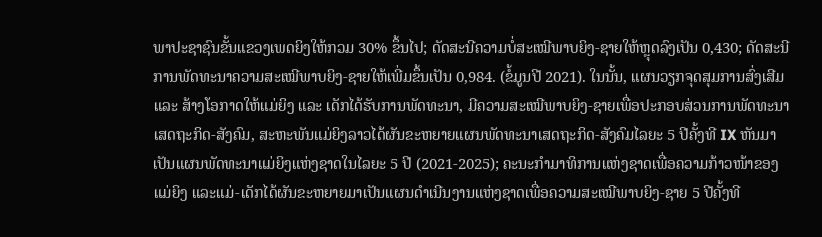ພາປະຊາຊົນຂັ້ນແຂວງເພດຍິງໃຫ້ກວມ 30% ຂຶ້ນໄປ; ດັດສະນີຄວາມບໍ່ສະເໝີພາບຍິງ-ຊາຍໃຫ້ຫຼຸດລົງເປັນ 0,430; ດັດສະນີການພັດທະນາຄວາມສະເໝີພາບຍິງ-ຊາຍໃຫ້ເພີ່ມຂຶ້ນເປັນ 0,984. (ຂໍ້ມູນປີ 2021). ໃນນັ້ນ, ແຜນວຽກຈຸດສຸມການສົ່ງເສີມ ແລະ ສ້າງໂອກາດໃຫ້ແມ່ຍິງ ແລະ ເດັກໄດ້ຮັບການພັດທະນາ, ມີຄວາມສະເໝີພາບຍິງ-ຊາຍເພື່ອປະກອບສ່ວນການພັດທະນາເສດຖະກິດ-ສັງຄົມ, ສະຫະພັນແມ່ຍິງລາວໄດ້ຜັນຂະຫຍາຍແຜນພັດທະນາເສດຖະກິດ-ສັງຄົມໄລຍະ 5 ປີຄັ້ງທີ IX ຫັນມາເປັນແຜນພັດທະນາແມ່ຍິງແຫ່ງຊາດໃນໄລຍະ 5 ປີ (2021-2025); ຄະນະກຳມາທິການແຫ່ງຊາດເພື່ອຄວາມກ້າວໜ້າຂອງແມ່ຍິງ ແລະແມ່-ເດັກໄດ້ຜັນຂະຫຍາຍມາເປັນແຜນດຳເນີນງານແຫ່ງຊາດເພື່ອຄວາມສະເໝີພາບຍິງ-ຊາຍ 5 ປີຄັ້ງທີ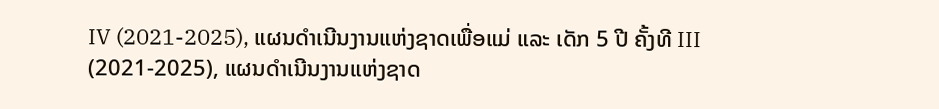IV (2021-2025), ແຜນດຳເນີນງານແຫ່ງຊາດເພື່ອແມ່ ແລະ ເດັກ 5 ປີ ຄັ້ງທີ III (2021-2025), ແຜນດຳເນີນງານແຫ່ງຊາດ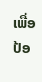ເພື່ອປ້ອ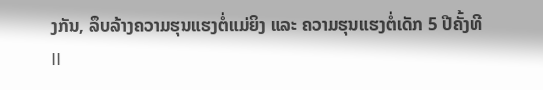ງກັນ, ລຶບລ້າງຄວາມຮຸນແຮງຕໍ່ແມ່ຍິງ ແລະ ຄວາມຮຸນແຮງຕໍ່ເດັກ 5 ປີຄັ້ງທີ II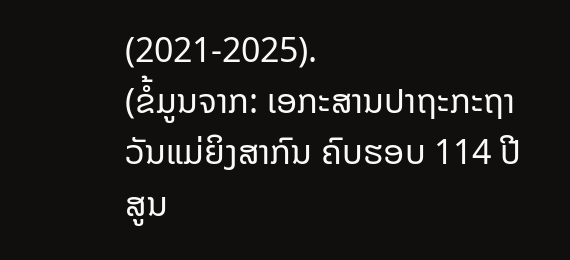(2021-2025).
(ຂໍ້ມູນຈາກ: ເອກະສານປາຖະກະຖາວັນແມ່ຍິງສາກົນ ຄົບຮອບ 114 ປີ ສູນ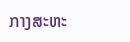ກາງສະຫະ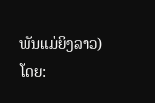ພັນແມ່ຍິງລາວ)
ໂດຍ: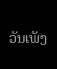ວັນເພັງ